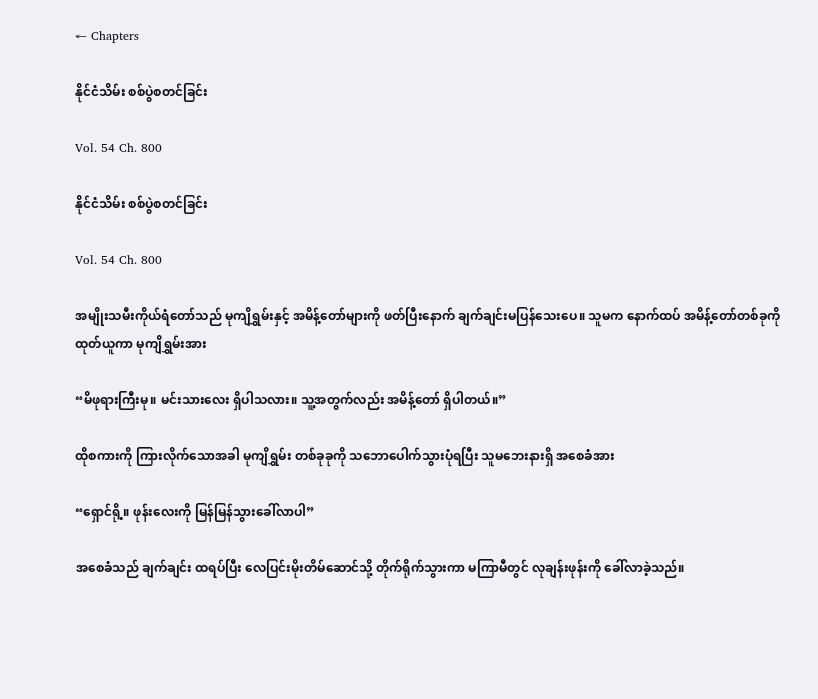← Chapters

နိုင်ငံသိမ်း စစ်ပွဲစတင်ခြင်း

Vol. 54 Ch. 800

နိုင်ငံသိမ်း စစ်ပွဲစတင်ခြင်း

Vol. 54 Ch. 800

အမျိုးသမီးကိုယ်ရံတော်သည် မုကျိရွှမ်းနှင့် အမိန့်တော်များကို ဖတ်ပြီးနောက် ချက်ချင်းမပြန်သေးပေ။ သူမက နောက်ထပ် အမိန့်တော်တစ်ခုကို ထုတ်ယူကာ မုကျိရွှမ်းအား

“မိဖုရားကြီးမု။ မင်းသားလေး ရှိပါသလား။ သူ့အတွက်လည်း အမိန့်တော် ရှိပါတယ်။”

ထိုစကားကို ကြားလိုက်သောအခါ မုကျိရွှမ်း တစ်ခုခုကို သဘောပေါက်သွားပုံရပြီး သူမဘေးနားရှိ အစေခံအား

“ရှောင်ရို့။ ဖုန်းလေးကို မြန်မြန်သွားခေါ်လာပါ”

အစေခံသည် ချက်ချင်း ထရပ်ပြီး လေပြင်းမိုးတိမ်ဆောင်သို့ တိုက်ရိုက်သွားကာ မကြာမီတွင် လုချန်းဖုန်းကို ခေါ်လာခဲ့သည်။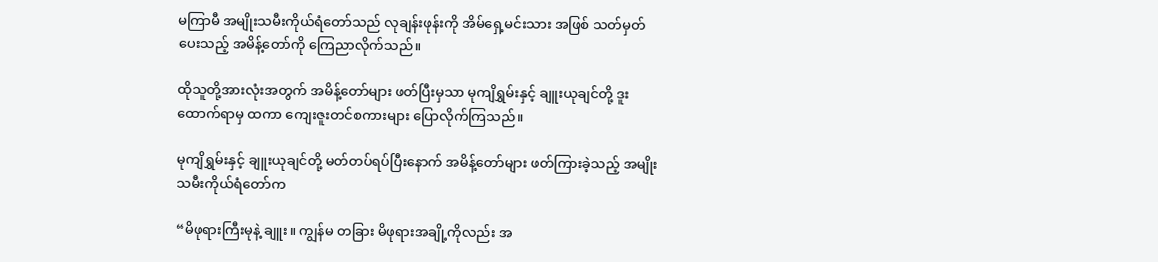မကြာမီ အမျိုးသမီးကိုယ်ရံတော်သည် လုချန်းဖုန်းကို အိမ်ရှေ့မင်းသား အဖြစ် သတ်မှတ်ပေးသည့် အမိန့်တော်ကို ကြေညာလိုက်သည်။

ထိုသူတို့အားလုံးအတွက် အမိန့်တော်များ ဖတ်ပြီးမှသာ မုကျိရွှမ်းနှင့် ချူးယုချင်တို့ ဒူးထောက်ရာမှ ထကာ ကျေးဇူးတင်စကားများ ပြောလိုက်ကြသည်။

မုကျိရွှမ်းနှင့် ချူးယုချင်တို့ မတ်တပ်ရပ်ပြီးနောက် အမိန့်တော်များ ဖတ်ကြားခဲ့သည့် အမျိုးသမီးကိုယ်ရံတော်က

“မိဖုရားကြီးမုနဲ့ ချူး။ ကျွန်မ တခြား မိဖုရားအချို့ကိုလည်း အ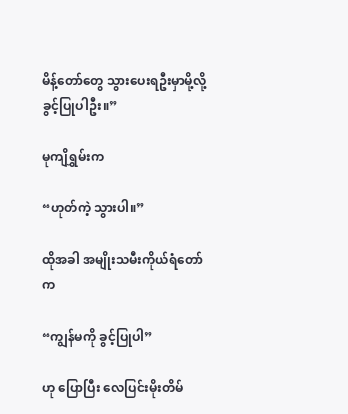မိန့်တော်တွေ သွားပေးရဦးမှာမို့လို့ ခွင့်ပြုပါဦး။”

မုကျိရွှမ်းက

“ဟုတ်ကဲ့ သွားပါ။”

ထိုအခါ အမျိုးသမီးကိုယ်ရံတော်က

“ကျွန်မကို ခွင့်ပြုပါ”

ဟု ပြောပြီး လေပြင်းမိုးတိမ်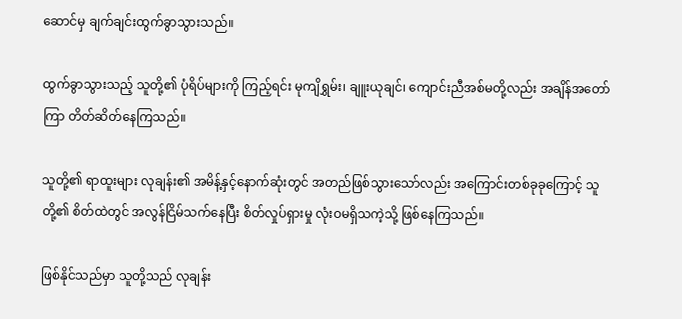ဆောင်မှ ချက်ချင်းထွက်ခွာသွားသည်။

ထွက်ခွာသွားသည့် သူတို့၏ ပုံရိပ်များကို ကြည့်ရင်း မုကျိရွှမ်း၊ ချူးယုချင်၊ ကျောင်းညီအစ်မတို့လည်း အချိန်အတော်ကြာ တိတ်ဆိတ်နေကြသည်။

သူတို့၏ ရာထူးများ လုချန်း၏ အမိန့်နှင့်နောက်ဆုံးတွင် အတည်ဖြစ်သွားသော်လည်း အကြောင်းတစ်ခုခုကြောင့် သူတို့၏ စိတ်ထဲတွင် အလွန်ငြိမ်သက်နေပြီး စိတ်လှုပ်ရှားမှု လုံးဝမရှိသကဲ့သို့ ဖြစ်နေကြသည်။

ဖြစ်နိုင်သည်မှာ သူတို့သည် လုချန်း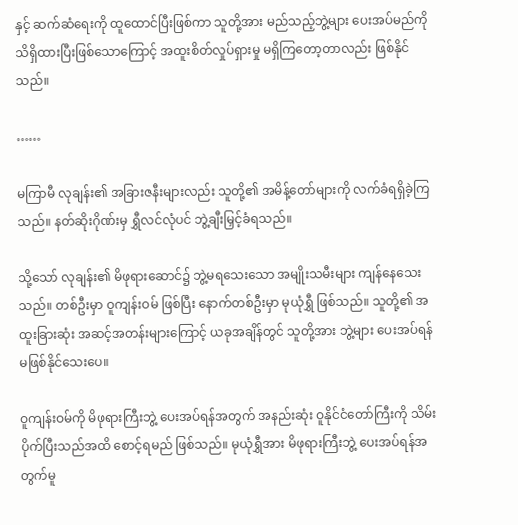နှင့် ဆက်ဆံရေးကို ထူထောင်ပြီးဖြစ်ကာ သူတို့အား မည်သည့်ဘွဲ့များ ပေးအပ်မည်ကို သိရှိထားပြီးဖြစ်သောကြောင့် အထူးစိတ်လှုပ်ရှားမှု မရှိကြတော့တာလည်း ဖြစ်နိုင်သည်။

……

မကြာမီ လုချန်း၏ အခြားဇနီးများလည်း သူတို့၏ အမိန့်တော်များကို လက်ခံရရှိခဲ့ကြသည်။ နတ်ဆိုးဂိုဏ်းမှ ရွှီလင်လုံပင် ဘွဲ့ချီးမြှင့်ခံရသည်။

သို့သော် လုချန်း၏ မိဖုရားဆောင်၌ ဘွဲ့မရသေးသော အမျိုးသမီးများ ကျန်နေသေးသည်။ တစ်ဦးမှာ ဝူကျန်းဝမ် ဖြစ်ပြီး နောက်တစ်ဦးမှာ မုယုံရွှီ ဖြစ်သည်။ သူတို့၏ အထူးခြားဆုံး အဆင့်အတန်းများကြောင့် ယခုအချိန်တွင် သူတို့အား ဘွဲ့များ ပေးအပ်ရန် မဖြစ်နိုင်သေးပေ။

ဝူကျန်းဝမ်ကို မိဖုရားကြီးဘွဲ့ ပေးအပ်ရန်အတွက် အနည်းဆုံး ဝူနိုင်ငံတော်ကြီးကို သိမ်းပိုက်ပြီးသည်အထိ စောင့်ရမည် ဖြစ်သည်။ မုယုံရွှီအား မိဖုရားကြီးဘွဲ့ ပေးအပ်ရန်အတွက်မူ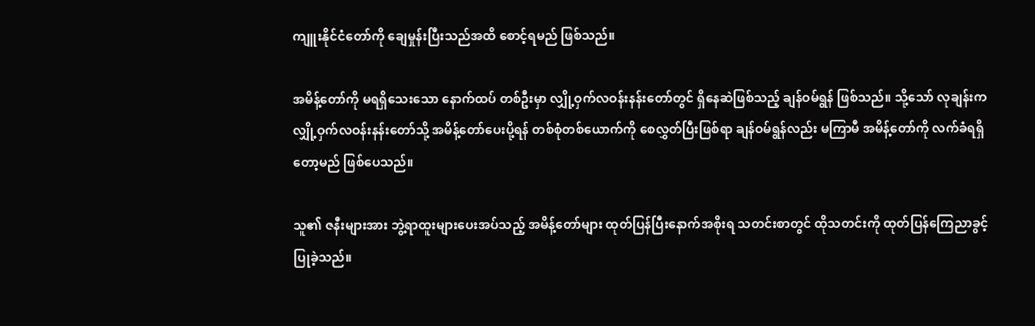ကျူးနိုင်ငံတော်ကို ချေမှုန်းပြီးသည်အထိ စောင့်ရမည် ဖြစ်သည်။

အမိန့်တော်ကို မရရှိသေးသော နောက်ထပ် တစ်ဦးမှာ လျှို့ဝှက်လဝန်းနန်းတော်တွင် ရှိနေဆဲဖြစ်သည့် ချန်ဝမ်ရွန် ဖြစ်သည်။ သို့သော် လုချန်းက လျှို့ဝှက်လဝန်းနန်းတော်သို့ အမိန့်တော်ပေးပို့ရန် တစ်စုံတစ်ယောက်ကို စေလွှတ်ပြီးဖြစ်ရာ ချန်ဝမ်ရွန်လည်း မကြာမီ အမိန့်တော်ကို လက်ခံရရှိတော့မည် ဖြစ်ပေသည်။

သူ၏ ဇနီးများအား ဘွဲ့ရာထူးများပေးအပ်သည့် အမိန့်တော်များ ထုတ်ပြန်ပြီးနောက်အစိုးရ သတင်းစာတွင် ထိုသတင်းကို ထုတ်ပြန်ကြေညာခွင့်ပြုခဲ့သည်။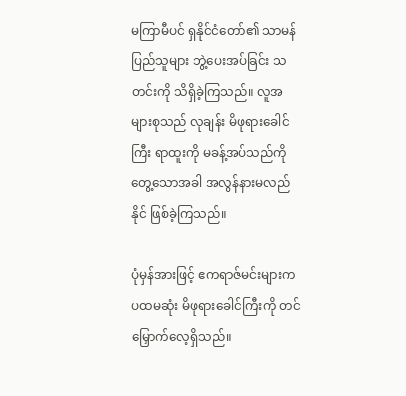မကြာမီပင် ရှနိုင်ငံတော်၏ သာမန်ပြည်သူများ ဘွဲ့ပေးအပ်ခြင်း သတင်းကို သိရှိခဲ့ကြသည်။ လူအများစုသည် လုချန်း မိဖုရားခေါင်ကြီး ရာထူးကို မခန့်အပ်သည်ကို တွေ့သောအခါ အလွန်နားမလည်နိုင် ဖြစ်ခဲ့ကြသည်။

ပုံမှန်အားဖြင့် ဧကရာဇ်မင်းများက ပထမဆုံး မိဖုရားခေါင်ကြီးကို တင်မြှောက်လေ့ရှိသည်။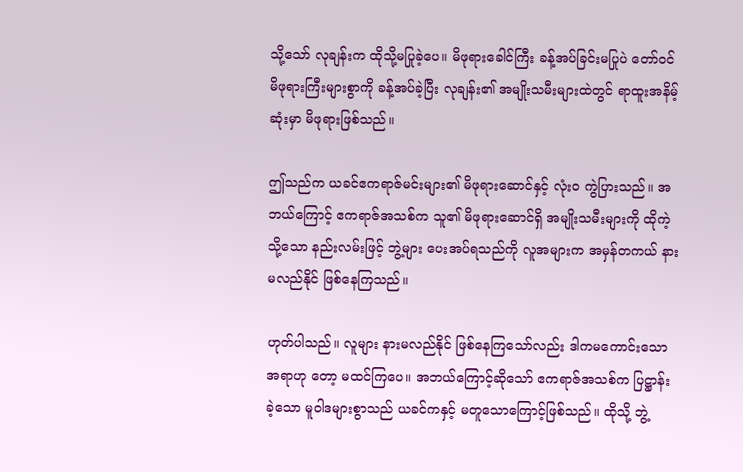သို့သော် လုချန်းက ထိုသို့မပြုခဲ့ပေ။ မိဖုရားခေါင်ကြီး ခန့်အပ်ခြင်းမပြုပဲ တော်ဝင်မိဖုရားကြီးများစွာကို ခန့်အပ်ခဲ့ပြီး လုချန်း၏ အမျိုးသမီးများထဲတွင် ရာထူးအနိမ့်ဆုံးမှာ မိဖုရားဖြစ်သည်။

ဤသည်က ယခင်ဧကရာဇ်မင်းများ၏ မိဖုရားဆောင်နှင့် လုံးဝ ကွဲပြားသည်။ အဘယ်ကြောင့် ဧကရာဇ်အသစ်က သူ၏ မိဖုရားဆောင်ရှိ အမျိုးသမီးများကို ထိုကဲ့သို့သော နည်းလမ်းဖြင့် ဘွဲ့များ ပေးအပ်ရသည်ကို လူအများက အမှန်တကယ် နားမလည်နိုင် ဖြစ်နေကြသည်။

ဟုတ်ပါသည်။ လူများ နားမလည်နိုင် ဖြစ်နေကြသော်လည်း ဒါကမကောင်းသောအရာဟု တော့ မထင်ကြပေ။ အဘယ်ကြောင့်ဆိုသော် ဧကရာဇ်အသစ်က ပြဋ္ဌာန်းခဲ့သော မူဝါဒများစွာသည် ယခင်ကနှင့် မတူ‌သောကြောင့်ဖြစ်သည်။ ထိုသို့ ဘွဲ့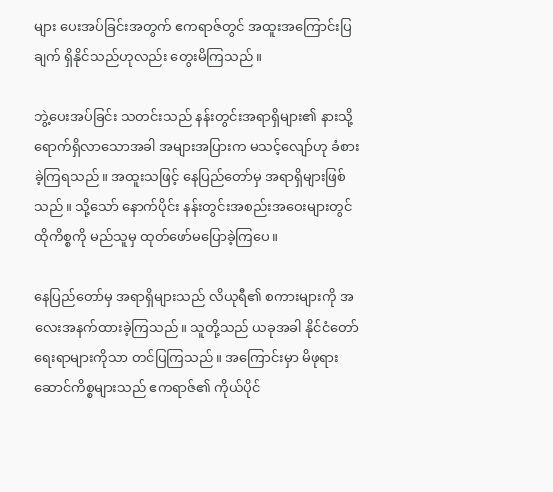များ ပေးအပ်ခြင်းအတွက် ဧကရာဇ်တွင် အထူးအကြောင်းပြချက် ရှိနိုင်သည်ဟုလည်း တွေးမိကြသည်။

ဘွဲ့ပေးအပ်ခြင်း သတင်းသည် နန်းတွင်းအရာရှိများ၏ နားသို့ ရောက်ရှိလာသောအခါ အများအပြားက မသင့်လျော်ဟု ခံစားခဲ့ကြရသည်။ အထူးသဖြင့် နေပြည်တော်မှ အရာရှိများဖြစ်သည်။ သို့သော် နောက်ပိုင်း နန်းတွင်းအစည်းအဝေးများတွင် ထိုကိစ္စကို မည်သူမှ ထုတ်ဖော်မပြောခဲ့ကြပေ။

နေပြည်တော်မှ အရာရှိများသည် လိယုရီ၏ စကားများကို အလေးအနက်ထားခဲ့ကြသည်။ သူတို့သည် ယခုအခါ နိုင်ငံတော်ရေးရာများကိုသာ တင်ပြကြသည်။ အကြောင်းမှာ မိဖုရားဆောင်ကိစ္စများသည် ဧကရာဇ်၏ ကိုယ်ပိုင်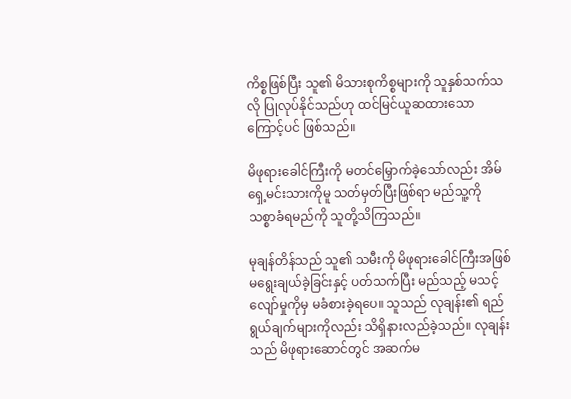ကိစ္စဖြစ်ပြီး သူ၏ မိသားစုကိစ္စများကို သူနှစ်သက်သလို ပြုလုပ်နိုင်သည်ဟု ထင်မြင်ယူဆထားသောကြောင့်ပင် ဖြစ်သည်။

မိဖုရားခေါင်ကြီးကို မတင်မြှောက်ခဲ့သော်လည်း အိမ်ရှေ့မင်းသားကိုမူ သတ်မှတ်ပြီးဖြစ်ရာ မည်သူ့ကို သစ္စာခံရမည်ကို သူတို့သိကြသည်။

မုချန်တိန်သည် သူ၏ သမီးကို မိဖုရားခေါင်ကြီးအဖြစ် မရွေးချယ်ခဲ့ခြင်းနှင့် ပတ်သက်ပြီး မည်သည့် မသင့်လျော်မှုကိုမှ မခံစားခဲ့ရပေ။ သူသည် လုချန်း၏ ရည်ရွယ်ချက်များကိုလည်း သိရှိနားလည်ခဲ့သည်။ လုချန်းသည် မိဖုရားဆောင်တွင် အဆက်မ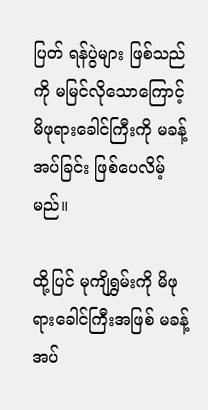ပြတ် ရန်ပွဲများ ဖြစ်သည်ကို မမြင်လိုသောကြောင့် မိဖုရားခေါင်ကြီးကို မခန့်အပ်ခြင်း ဖြစ်ပေလိမ့်မည်။

ထို့ပြင် မုကျိရွှမ်းကို မိဖုရားခေါင်ကြီးအဖြစ် မခန့်အပ်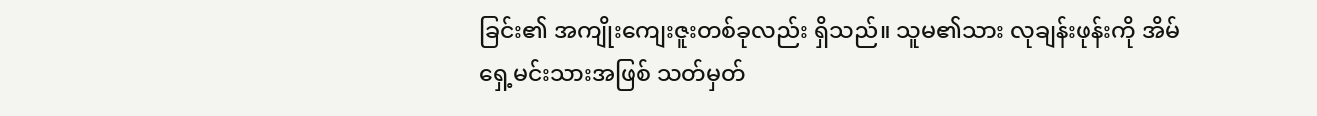ခြင်း၏ အကျိုးကျေးဇူးတစ်ခုလည်း ရှိသည်။ သူမ၏သား လုချန်းဖုန်းကို အိမ်ရှေ့မင်းသားအဖြစ် သတ်မှတ်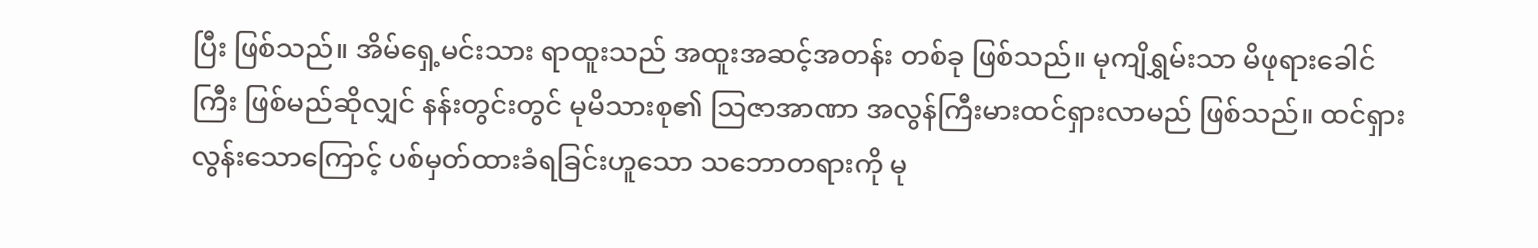ပြီး ဖြစ်သည်။ အိမ်ရှေ့မင်းသား ရာထူးသည် အထူးအဆင့်အတန်း တစ်ခု ဖြစ်သည်။ မုကျိရွှမ်းသာ မိဖုရားခေါင်ကြီး ဖြစ်မည်ဆိုလျှင် နန်းတွင်းတွင် မုမိသားစု၏ သြဇာအာဏာ အလွန်ကြီးမားထင်ရှားလာမည် ဖြစ်သည်။ ထင်ရှားလွန်းသောကြောင့် ပစ်မှတ်ထားခံရခြင်းဟူသော သဘောတရားကို မု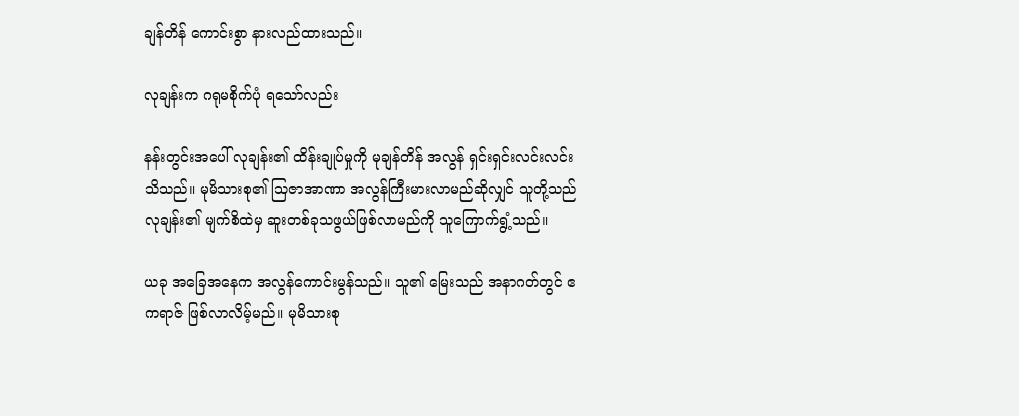ချန်တိန် ကောင်းစွာ နားလည်ထားသည်။

လုချန်းက ဂရုမစိုက်ပုံ ရသော်လည်း

နန်းတွင်းအပေါ် လုချန်း၏ ထိန်းချုပ်မှုကို မုချန်တိန် အလွန် ရှင်းရှင်းလင်းလင်း သိသည်။ မုမိသားစု၏ သြဇာအာဏာ အလွန်ကြီးမားလာမည်ဆိုလျှင် သူတို့သည် လုချန်း၏ မျက်စိထဲမှ ဆူးတစ်ခုသဖွယ်ဖြစ်လာမည်ကို သူကြောက်ရွံ့သည်။

ယခု အခြေအနေက အလွန်ကောင်းမွန်သည်။ သူ၏ မြေးသည် အနာဂတ်တွင် ဧကရာဇ် ဖြစ်လာလိမ့်မည်။ မုမိသားစု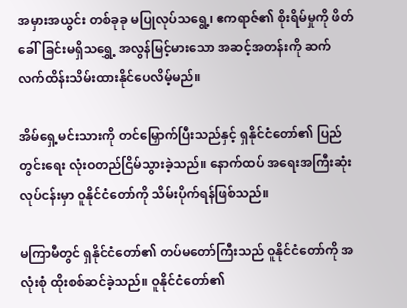အမှားအယွင်း တစ်ခုခု မပြုလုပ်သရွေ့၊ ဧကရာဇ်၏ စိုးရိမ်မှုကို ဖိတ်ခေါ်ခြင်းမရှိသရွှေ့ အလွန်မြင့်မားသော အဆင့်အတန်းကို ဆက်လက်ထိန်းသိမ်းထားနိုင်ပေလိမ့်မည်။

အိမ်ရှေ့မင်းသားကို တင်မြှောက်ပြီးသည်နှင့် ရှနိုင်ငံတော်၏ ပြည်တွင်းရေး လုံးဝတည်ငြိမ်သွားခဲ့သည်။ နောက်ထပ် အရေးအကြီးဆုံးလုပ်ငန်းမှာ ဝူနိုင်ငံတော်ကို သိမ်းပိုက်ရန်ဖြစ်သည်။

မကြာမီတွင် ရှနိုင်ငံတော်၏ တပ်မတော်ကြီးသည် ဝူနိုင်ငံတော်ကို အလုံးစုံ ထိုးစစ်ဆင်ခဲ့သည်။ ဝူနိုင်ငံတော်၏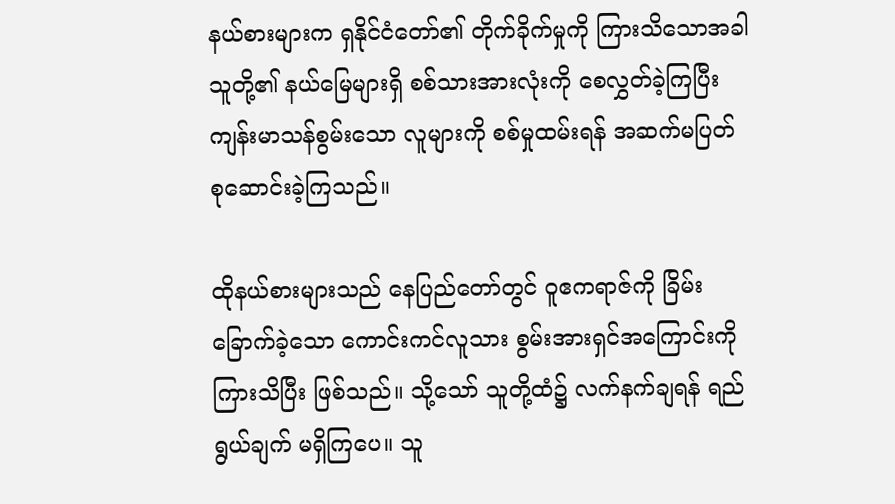နယ်စားများက ရှနိုင်ငံတော်၏ တိုက်ခိုက်မှုကို ကြားသိသောအခါ သူတို့၏ နယ်မြေများရှိ စစ်သားအားလုံးကို စေလွှတ်ခဲ့ကြပြီး ကျန်းမာသန်စွမ်းသော လူများကို စစ်မှုထမ်းရန် အဆက်မပြတ် စုဆောင်းခဲ့ကြသည်။

ထိုနယ်စားများသည် နေပြည်တော်တွင် ဝူဧကရာဇ်ကို ခြိမ်းခြောက်ခဲ့သော ကောင်းကင်လူသား စွမ်းအားရှင်အကြောင်းကို ကြားသိပြီး ဖြစ်သည်။ သို့သော် သူတို့ထံ၌ လက်နက်ချရန် ရည်ရွယ်ချက် မရှိကြပေ။ သူ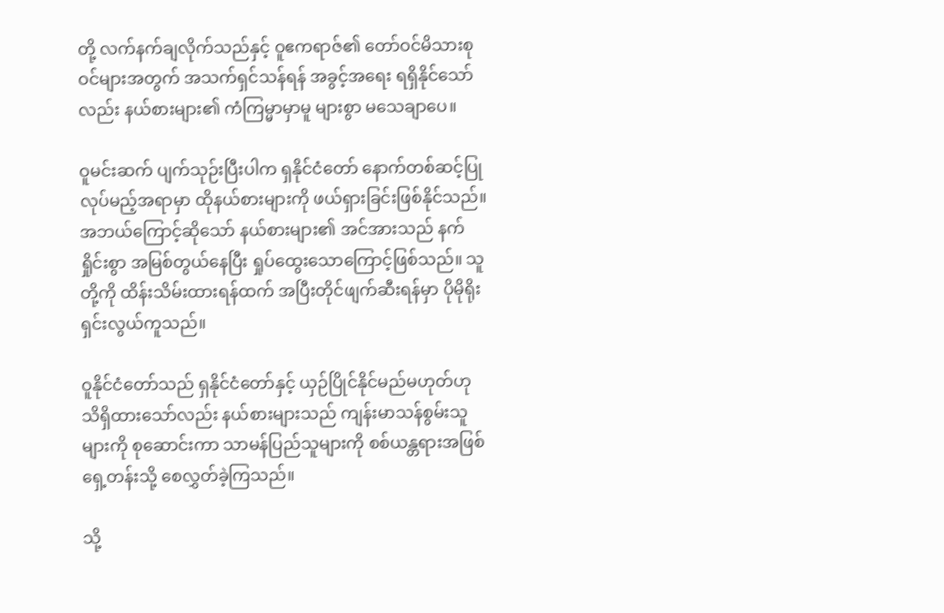တို့ လက်နက်ချလိုက်သည်နှင့် ဝူဧကရာဇ်၏ တော်ဝင်မိသားစုဝင်များအတွက် အသက်ရှင်သန်ရန် အခွင့်အရေး ရရှိနိုင်သော်လည်း နယ်စားများ၏ ကံကြမ္မာမှာမူ များစွာ မသေချာပေ။

ဝူမင်းဆက် ပျက်သုဉ်းပြီးပါက ရှနိုင်ငံတော် နောက်တစ်ဆင့်ပြုလုပ်မည့်အရာမှာ ထိုနယ်စားများကို ဖယ်ရှားခြင်းဖြစ်နိုင်သည်။ အဘယ်ကြောင့်ဆိုသော် နယ်စားများ၏ အင်အားသည် နက်ရှိုင်းစွာ အမြစ်တွယ်နေပြီး ရှုပ်ထွေးသောကြောင့်ဖြစ်သည်။ သူတို့ကို ထိန်းသိမ်းထားရန်ထက် အပြီးတိုင်ဖျက်ဆီးရန်မှာ ပိုမိုရိုးရှင်းလွယ်ကူသည်။

ဝူနိုင်ငံတော်သည် ရှနိုင်ငံတော်နှင့် ယှဉ်ပြိုင်နိုင်မည်မဟုတ်ဟု သိရှိထားသော်လည်း နယ်စားများသည် ကျန်းမာသန်စွမ်းသူများကို စုဆောင်းကာ သာမန်ပြည်သူများကို စစ်ယန္တရားအဖြစ် ရှေ့တန်းသို့ စေလွှတ်ခဲ့ကြသည်။

သို့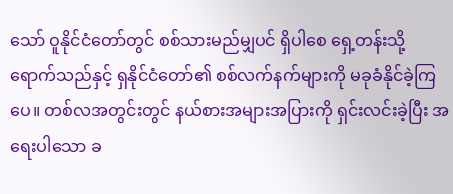သော် ဝူနိုင်ငံတော်တွင် စစ်သားမည်မျှပင် ရှိပါစေ ရှေ့တန်းသို့ ရောက်သည်နှင့် ရှနိုင်ငံတော်၏ စစ်လက်နက်များကို မခုခံနိုင်ခဲ့ကြပေ။ တစ်လအတွင်းတွင် နယ်စားအများအပြားကို ရှင်းလင်းခဲ့ပြီး အရေးပါသော ခ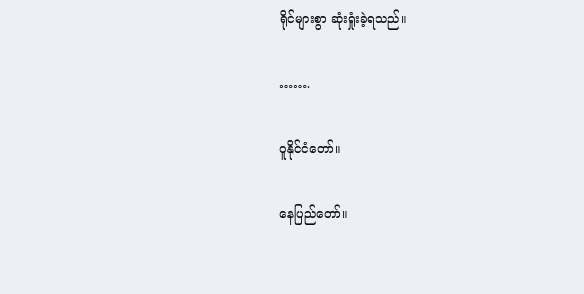ရိုင်များစွာ ဆုံးရှုံးခဲ့ရသည်။

…….

ဝူနိုင်ငံတော်။

နေပြည်တော်။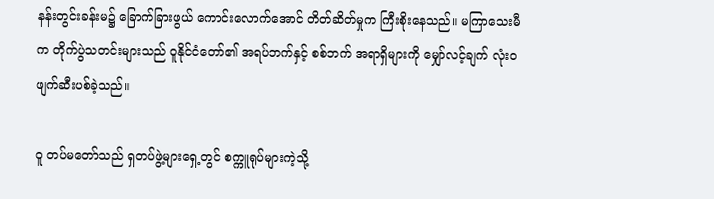နန်းတွင်းခန်းမ၌ ခြောက်ခြားဖွယ် ကောင်းလောက်အောင် တိတ်ဆိတ်မှုက ကြီးစိုးနေသည်။ မကြာသေးမီက တိုက်ပွဲသတင်းများသည် ဝူနိုင်ငံတော်၏ အရပ်ဘက်နှင့် စစ်ဘက် အရာရှိများကို မျှော်လင့်ချက် လုံးဝ ဖျက်ဆီးပစ်ခဲ့သည်။

ဝူ တပ်မတော်သည် ရှတပ်ဖွဲ့များရှေ့တွင် စက္ကူရုပ်များကဲ့သို့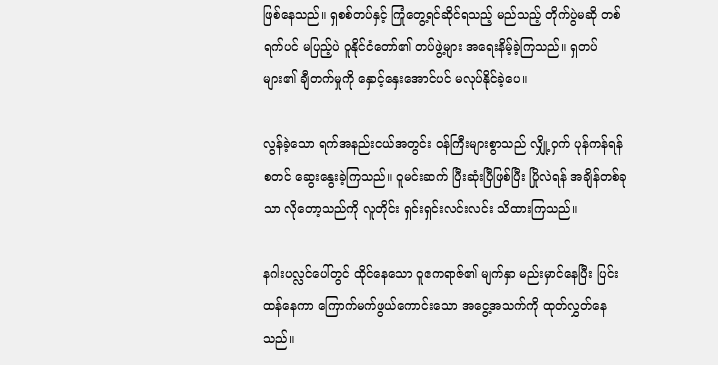ဖြစ်နေသည်။ ရှစစ်တပ်နှင့် ကြုံတွေ့ရင်ဆိုင်ရသည့် မည်သည့် တိုက်ပွဲမဆို တစ်ရက်ပင် မပြည့်ပဲ ဝူနိုင်ငံတော်၏ တပ်ဖွဲ့များ အရေးနိမ့်ခဲ့ကြသည်။ ရှတပ်များ၏ ချီတက်မှုကို နှောင့်နှေးအောင်ပင် မလုပ်နိုင်ခဲ့ပေ။

လွန်ခဲ့သော ရက်အနည်းငယ်အတွင်း ဝန်ကြီးများစွာသည် လျှို့ဝှက် ပုန်ကန်ရန် စတင် ဆွေးနွေးခဲ့ကြသည်။ ဝူမင်းဆက် ပြီးဆုံးပြီဖြစ်ပြီး ပြိုလဲရန် အချိန်တစ်ခုသာ လိုတော့သည်ကို လူတိုင်း ရှင်းရှင်းလင်းလင်း သိထားကြသည်။

နဂါးပလ္လင်ပေါ်တွင် ထိုင်နေသော ဝူဧကရာဇ်၏ မျက်နှာ မည်းမှာင်နေပြီး ပြင်းထန်နေကာ ကြောက်မက်ဖွယ်ကောင်းသော အငွေ့အသက်ကို ထုတ်လွှတ်နေသည်။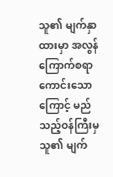သူ၏ မျက်နှာထားမှာ အလွန် ကြောက်စရာကောင်းသောကြောင့် မည်သည့်ဝန်ကြီးမှ သူ၏ မျက်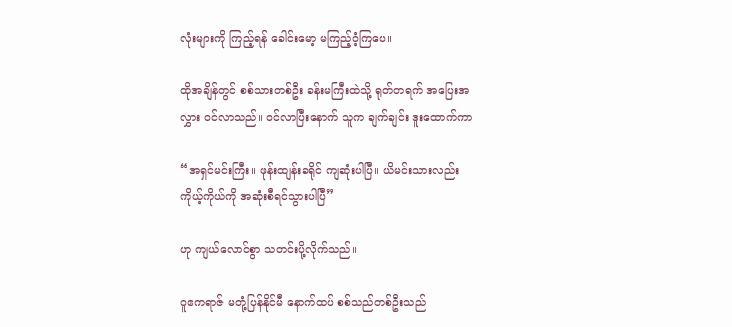လုံးများကို ကြည့်ရန် ခေါင်းမော့ မကြည့်ဝံ့ကြပေ။

ထိုအချိန်တွင် စစ်သားတစ်ဦး ခန်းမကြီးထဲသို့ ရုတ်တရက် အပြေးအလွှား ဝင်လာသည်။ ဝင်လာပြီးနောက် သူက ချက်ချင်း ဒူးထောက်ကာ

“အရှင်မင်းကြီး။ ဖုန်းထျန်းခရိုင် ကျဆုံးပါပြီ။ ယိမင်းသားလည်း ကိုယ့်ကိုယ်ကို အဆုံးစီရင်သွားပါပြီ”

ဟု ကျယ်လောင်စွာ သတင်းပို့လိုက်သည်။

ဝူဧကရာဇ် မတုံ့ပြန်နိုင်မီ နောက်ထပ် စစ်သည်တစ်ဦးသည်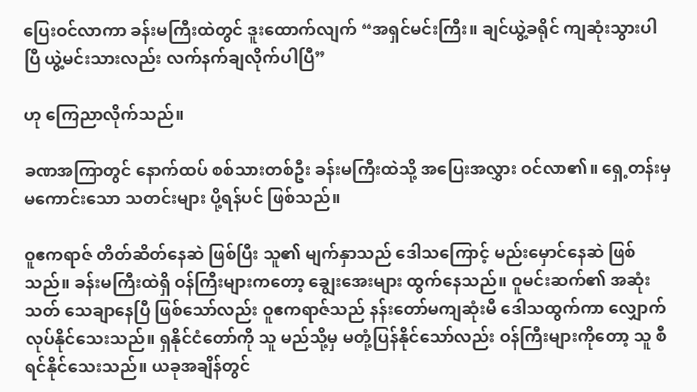ပြေးဝင်လာကာ ခန်းမကြီးထဲတွင် ဒူးထောက်လျက် “အရှင်မင်းကြီး။ ချင်ယွဲ့ခရိုင် ကျဆုံးသွားပါပြီ ယွဲ့မင်းသားလည်း လက်နက်ချလိုက်ပါပြီ”

ဟု ကြေညာလိုက်သည်။

ခဏအကြာတွင် နောက်ထပ် စစ်သားတစ်ဦး ခန်းမကြီးထဲသို့ အပြေးအလွှား ဝင်လာ၏။ ရှေ့တန်းမှ မကောင်းသော သတင်းများ ပို့ရန်ပင် ဖြစ်သည်။

ဝူဧကရာဇ် တိတ်ဆိတ်နေဆဲ ဖြစ်ပြီး သူ၏ မျက်နှာသည် ဒေါသကြောင့် မည်းမှောင်နေဆဲ ဖြစ်သည်။ ခန်းမကြီးထဲရှိ ဝန်ကြီးများကတော့ ချွေးအေးများ ထွက်နေသည်။ ဝူမင်းဆက်၏ အဆုံးသတ် သေချာနေပြီ ဖြစ်သော်လည်း ဝူဧကရာဇ်သည် နန်းတော်မကျဆုံးမီ ဒေါသထွက်ကာ လျှောက်လုပ်နိုင်သေးသည်။ ရှနိုင်ငံတော်ကို သူ မည်သို့မှ မတုံ့ပြန်နိုင်သော်လည်း ဝန်ကြီးများကိုတော့ သူ စီရင်နိုင်သေးသည်။ ယခုအချိန်တွင်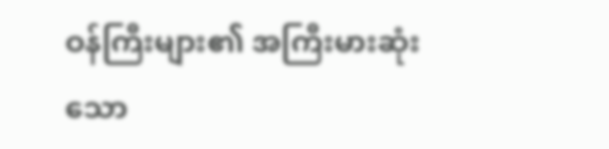ဝန်ကြီးများ၏ အကြီးမားဆုံးသော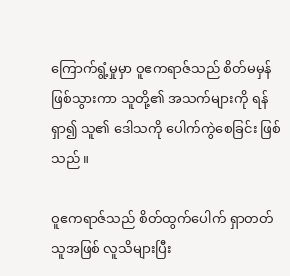ကြောက်ရွံ့မှုမှာ ဝူဧကရာဇ်သည် စိတ်မမှန် ဖြစ်သွားကာ သူတို့၏ အသက်များကို ရန်ရှာ၍ သူ၏ ဒေါသကို ပေါက်ကွဲစေခြင်း ဖြစ်သည်။

ဝူဧကရာဇ်သည် စိတ်ထွက်ပေါက် ရှာတတ်သူအဖြစ် လူသိများပြီး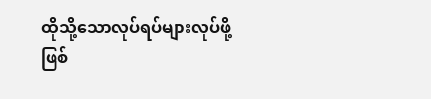ထိုသို့သောလုပ်ရပ်များလုပ်ဖို့ ဖြစ်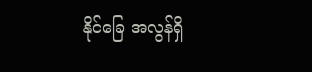နိုင်‌ခြေ အလွန်ရှိ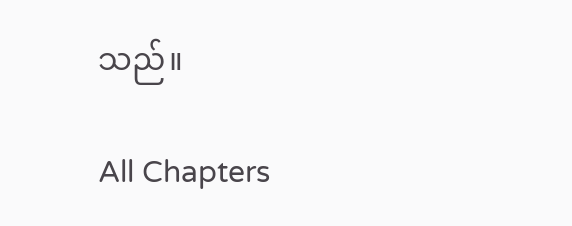သည်။

All Chapters